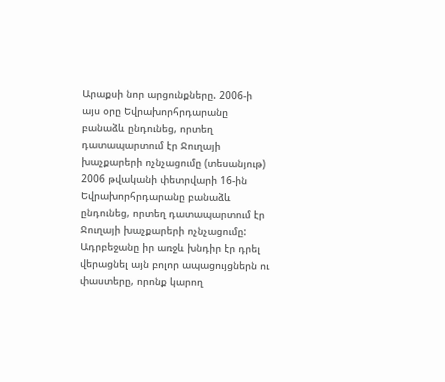Արաքսի նոր արցունքները. 2006-ի այս օրը Եվրախորհրդարանը բանաձև ընդունեց, որտեղ դատապարտում էր Ջուղայի խաչքարերի ոչնչացումը (տեսանյութ)
2006 թվականի փետրվարի 16-ին Եվրախորհրդարանը բանաձև ընդունեց, որտեղ դատապարտում էր Ջուղայի խաչքարերի ոչնչացումը:
Ադրբեջանը իր առջև խնդիր էր դրել վերացնել այն բոլոր ապացույցներն ու փաստերը, որոնք կարող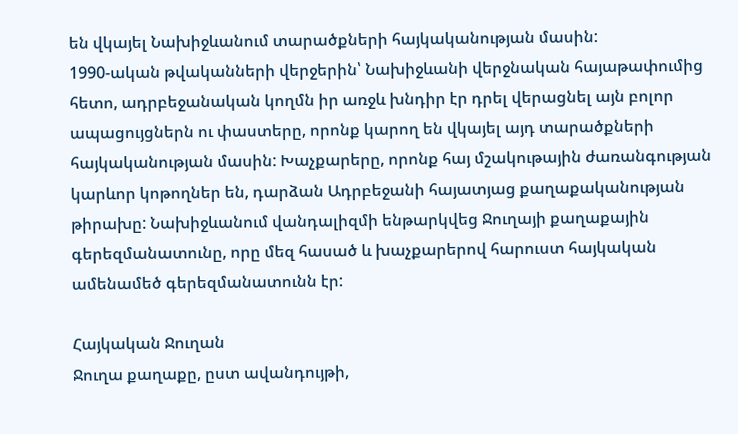են վկայել Նախիջևանում տարածքների հայկականության մասին:
1990-ական թվականների վերջերին՝ Նախիջևանի վերջնական հայաթափումից հետո, ադրբեջանական կողմն իր առջև խնդիր էր դրել վերացնել այն բոլոր ապացույցներն ու փաստերը, որոնք կարող են վկայել այդ տարածքների հայկականության մասին: Խաչքարերը, որոնք հայ մշակութային ժառանգության կարևոր կոթողներ են, դարձան Ադրբեջանի հայատյաց քաղաքականության թիրախը: Նախիջևանում վանդալիզմի ենթարկվեց Ջուղայի քաղաքային գերեզմանատունը, որը մեզ հասած և խաչքարերով հարուստ հայկական ամենամեծ գերեզմանատունն էր:

Հայկական Ջուղան
Ջուղա քաղաքը, ըստ ավանդույթի,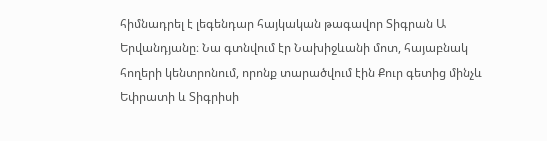հիմնադրել է լեգենդար հայկական թագավոր Տիգրան Ա Երվանդյանը։ Նա գտնվում էր Նախիջևանի մոտ, հայաբնակ հողերի կենտրոնում, որոնք տարածվում էին Քուր գետից մինչև Եփրատի և Տիգրիսի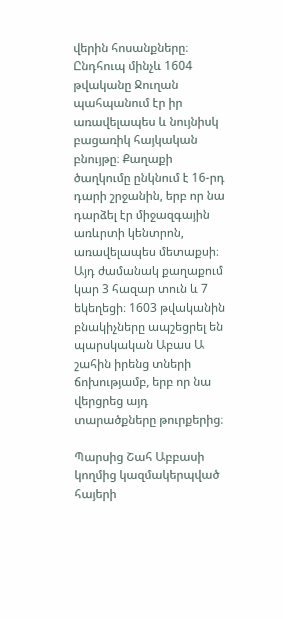վերին հոսանքները։
Ընդհուպ մինչև 1604 թվականը Ջուղան պահպանում էր իր առավելապես և նույնիսկ բացառիկ հայկական բնույթը։ Քաղաքի ծաղկումը ընկնում է 16-րդ դարի շրջանին, երբ որ նա դարձել էր միջազգային առևրտի կենտրոն, առավելապես մետաքսի։ Այդ ժամանակ քաղաքում կար 3 հազար տուն և 7 եկեղեցի։ 1603 թվականին բնակիչները ապշեցրել են պարսկական Աբաս Ա շահին իրենց տների ճոխությամբ, երբ որ նա վերցրեց այդ տարածքները թուրքերից։

Պարսից Շահ Աբբասի կողմից կազմակերպված հայերի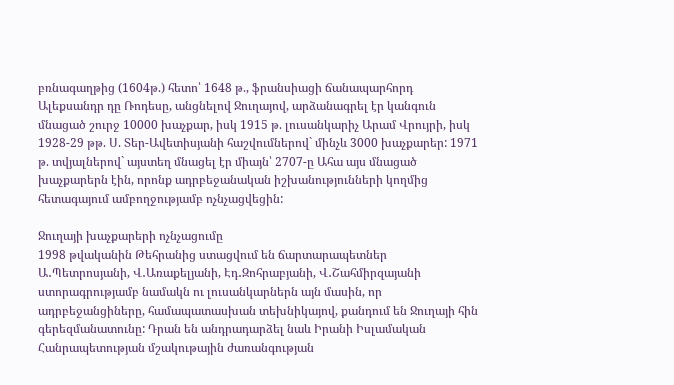բռնագաղթից (1604թ.) հետո՝ 1648 թ., ֆրանսիացի ճանապարհորդ Ալեքսանդր դը Ռոդեսը, անցնելով Ջուղայով, արձանագրել էր կանգուն մնացած շուրջ 10000 խաչքար, իսկ 1915 թ. լուսանկարիչ Արամ Վրույրի, իսկ 1928-29 թթ. Ս. Տեր-Ավետիսյանի հաշվումներով` մինչև 3000 խաչքարեր: 1971 թ. տվյալներով` այստեղ մնացել էր միայն՝ 2707-ը Ահա այս մնացած խաչքարերն էին, որոնք ադրբեջանական իշխանությունների կողմից հետագայում ամբողջությամբ ոչնչացվեցին:

Ջուղայի խաչքարերի ոչնչացումը
1998 թվականին Թեհրանից ստացվում են ճարտարապետներ Ա․Պետրոսյանի, Վ․Առաքելյանի, Էդ․Զոհրաբյանի, Վ․Շահմիրզայանի ստորագրությամբ նամակն ու լուսանկարներն այն մասին, որ ադրբեջանցիները, համապատասխան տեխնիկայով, քանդում են Ջուղայի հին գերեզմանատունը: Դրան են անդրադարձել նաև Իրանի Իսլամական Հանրապետության մշակութային ժառանգության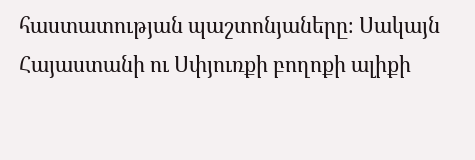հաստատության պաշտոնյաները։ Սակայն Հայաստանի ու Սփյուռքի բողոքի ալիքի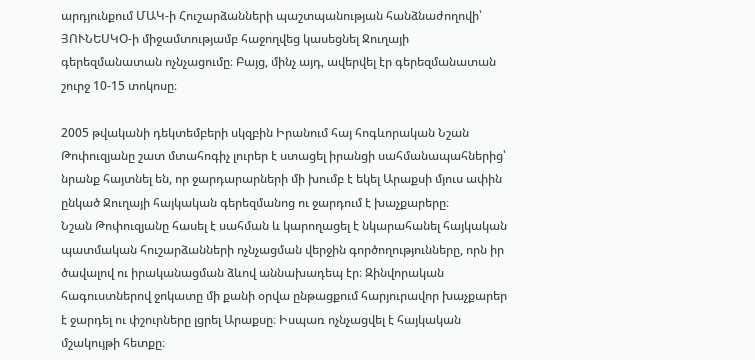արդյունքում ՄԱԿ-ի Հուշարձանների պաշտպանության հանձնաժողովի՝ ՅՈՒՆԵՍԿՕ-ի միջամտությամբ հաջողվեց կասեցնել Ջուղայի գերեզմանատան ոչնչացումը։ Բայց, մինչ այդ, ավերվել էր գերեզմանատան շուրջ 10-15 տոկոսը։

2005 թվականի դեկտեմբերի սկզբին Իրանում հայ հոգևորական Նշան Թոփուզյանը շատ մտահոգիչ լուրեր է ստացել իրանցի սահմանապահներից՝ նրանք հայտնել են, որ ջարդարարների մի խումբ է եկել Արաքսի մյուս ափին ընկած Ջուղայի հայկական գերեզմանոց ու ջարդում է խաչքարերը։
Նշան Թոփուզյանը հասել է սահման և կարողացել է նկարահանել հայկական պատմական հուշարձանների ոչնչացման վերջին գործողությունները, որն իր ծավալով ու իրականացման ձևով աննախադեպ էր։ Զինվորական հագուստներով ջոկատը մի քանի օրվա ընթացքում հարյուրավոր խաչքարեր է ջարդել ու փշուրները լցրել Արաքսը։ Իսպառ ոչնչացվել է հայկական մշակույթի հետքը։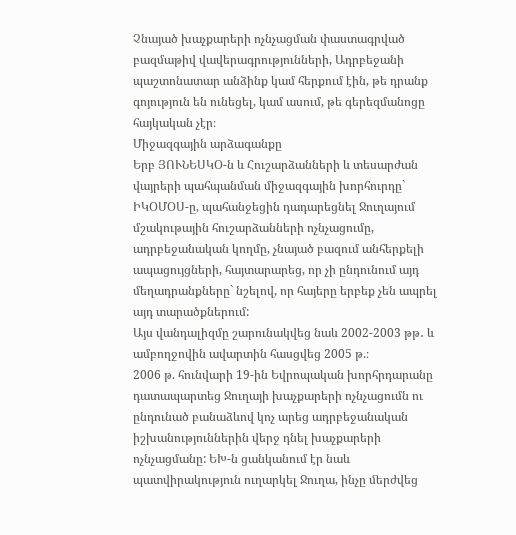Չնայած խաչքարերի ոչնչացման փաստագրված բազմաթիվ վավերագրությունների, Ադրբեջանի պաշտոնատար անձինք կամ հերքում էին, թե դրանք գոյություն են ունեցել, կամ ասում, թե գերեզմանոցը հայկական չէր։
Միջազգային արձագանքը
Երբ ՅՈՒՆԵՍԿՕ-ն և Հուշարձանների և տեսարժան վայրերի պահպանման միջազգային խորհուրդը` ԻԿՕՄՕՍ-ը, պահանջեցին դադարեցնել Ջուղայում մշակութային հուշարձանների ոչնչացումը, ադրբեջանական կողմը, չնայած բազում անհերքելի ապացույցների, հայտարարեց, որ չի ընդունում այդ մեղադրանքները` նշելով, որ հայերը երբեք չեն ապրել այդ տարածքներում:
Այս վանդալիզմը շարունակվեց նաև 2002-2003 թթ․ և ամբողջովին ավարտին հասցվեց 2005 թ.։
2006 թ. հունվարի 19-ին Եվրոպական խորհրդարանը դատապարտեց Ջուղայի խաչքարերի ոչնչացումն ու ընդունած բանաձևով կոչ արեց ադրբեջանական իշխանություններին վերջ դնել խաչքարերի ոչնչացմանը: ԵԽ-ն ցանկանում էր նաև պատվիրակություն ուղարկել Ջուղա, ինչը ﬔրժվեց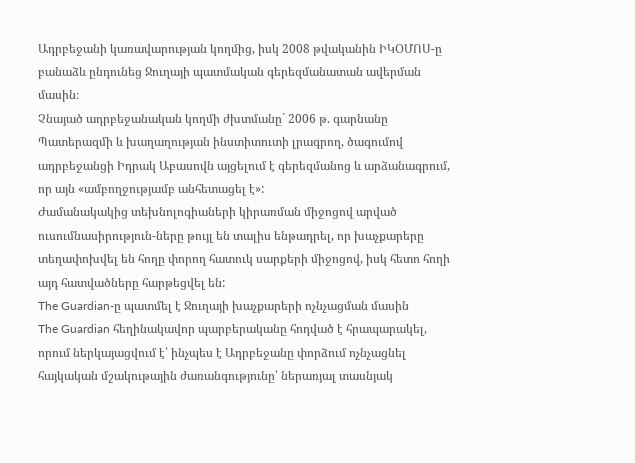Ադրբեջանի կառավարության կողﬕց, իսկ 2008 թվականին ԻԿՕՄՈՍ-ը բանաձև ընդունեց Ջուղայի պատմական գերեզմանատան ավերման մասին։
Չնայած ադրբեջանական կողմի ժխտմանը` 2006 թ. գարնանը Պատերազմի և խաղաղության ինստիտուտի լրագրող, ծագումով ադրբեջանցի Իդրակ Աբասովն այցելում է գերեզմանոց և արձանագրում, որ այն «ամբողջությամբ անհետացել է»:
Ժամանակակից տեխնոլոգիաների կիրառման միջոցով արված ուսումնասիրություն-ները թույլ են տալիս ենթադրել, որ խաչքարերը տեղափոխվել են հողը փորող հատուկ սարքերի միջոցով, իսկ հետո հողի այդ հատվածները հարթեցվել են:
The Guardian-ը պատմել է Ջուղայի խաչքարերի ոչնչացման մասին
The Guardian հեղինակավոր պարբերականը հոդված է հրապարակել, որում ներկայացվում է՝ ինչպես է Ադրբեջանը փորձում ոչնչացնել հայկական մշակութային ժառանգությունը՝ ներառյալ տասնյակ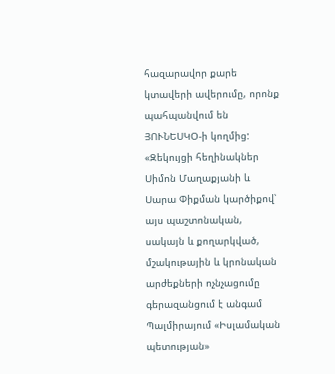հազարավոր քարե կտավերի ավերումը, որոնք պահպանվում են ՅՈՒՆԵՍԿՕ-ի կողմից:
«Զեկույցի հեղինակներ Սիմոն Մաղաքյանի և Սարա Փիքման կարծիքով՝ այս պաշտոնական, սակայն և քողարկված, մշակութային և կրոնական արժեքների ոչնչացումը գերազանցում է անգամ Պալմիրայում «Իսլամական պետության»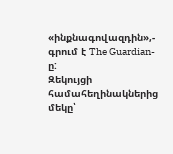«ինքնագովազդին»,- գրում է The Guardian-ը:
Զեկույցի համահեղինակներից մեկը՝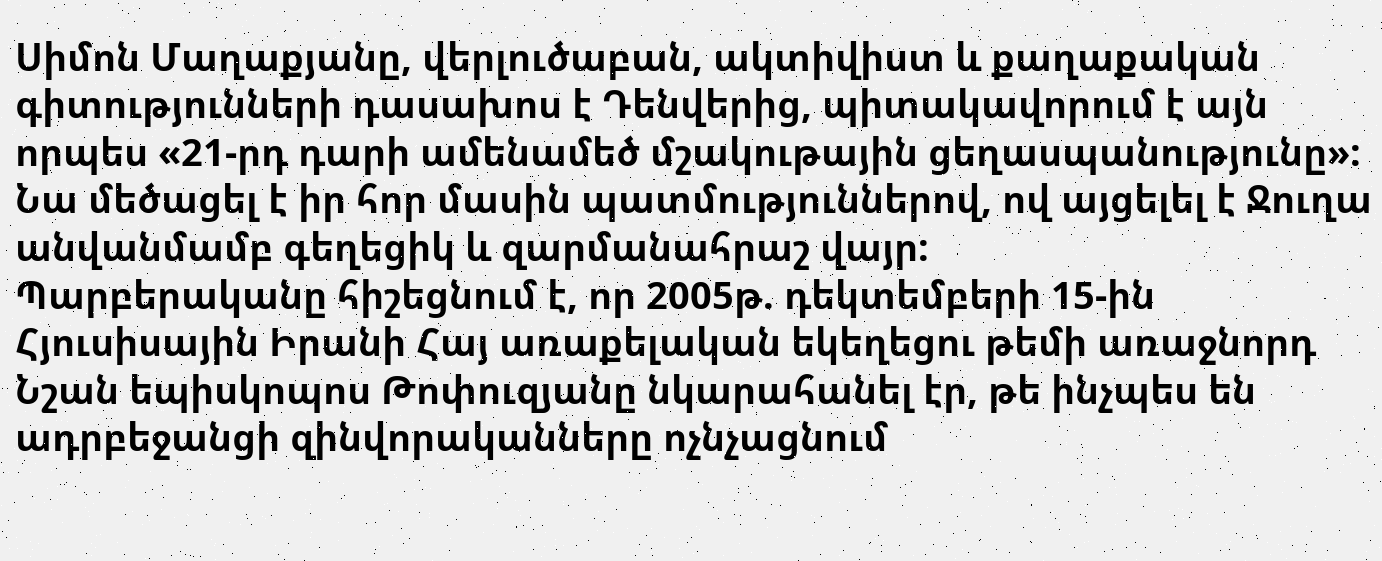Սիմոն Մաղաքյանը, վերլուծաբան, ակտիվիստ և քաղաքական գիտությունների դասախոս է Դենվերից, պիտակավորում է այն որպես «21-րդ դարի ամենամեծ մշակութային ցեղասպանությունը»: Նա մեծացել է իր հոր մասին պատմություններով, ով այցելել է Ջուղա անվանմամբ գեղեցիկ և զարմանահրաշ վայր:
Պարբերականը հիշեցնում է, որ 2005թ. դեկտեմբերի 15-ին Հյուսիսային Իրանի Հայ առաքելական եկեղեցու թեմի առաջնորդ Նշան եպիսկոպոս Թոփուզյանը նկարահանել էր, թե ինչպես են ադրբեջանցի զինվորականները ոչնչացնում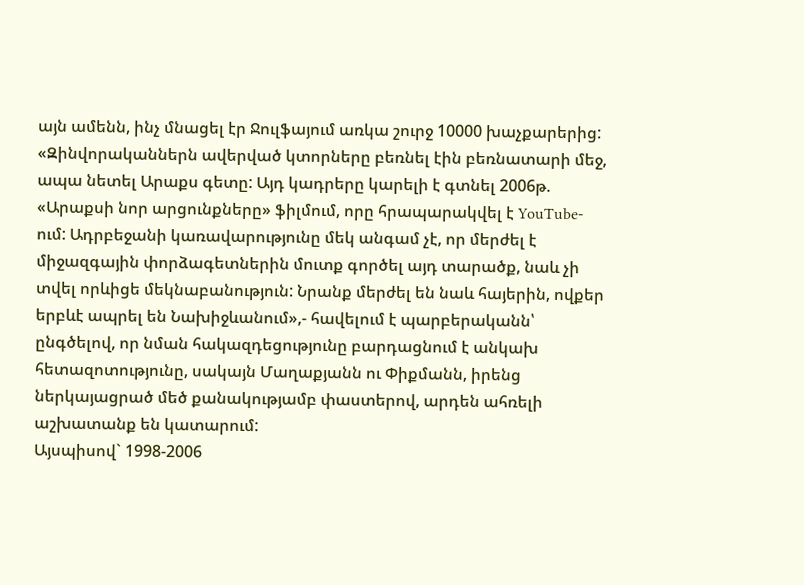այն ամենն, ինչ մնացել էր Ջուլֆայում առկա շուրջ 10000 խաչքարերից:
«Զինվորականներն ավերված կտորները բեռնել էին բեռնատարի մեջ, ապա նետել Արաքս գետը: Այդ կադրերը կարելի է գտնել 2006թ. «Արաքսի նոր արցունքները» ֆիլմում, որը հրապարակվել է YouTube-ում: Ադրբեջանի կառավարությունը մեկ անգամ չէ, որ մերժել է միջազգային փորձագետներին մուտք գործել այդ տարածք, նաև չի տվել որևիցե մեկնաբանություն: Նրանք մերժել են նաև հայերին, ովքեր երբևէ ապրել են Նախիջևանում»,- հավելում է պարբերականն՝ ընգծելով, որ նման հակազդեցությունը բարդացնում է անկախ հետազոտությունը, սակայն Մաղաքյանն ու Փիքմանն, իրենց ներկայացրած մեծ քանակությամբ փաստերով, արդեն ահռելի աշխատանք են կատարում:
Այսպիսով` 1998-2006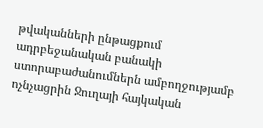թվականների ընթացքում ադրբեջանական բանակի ստորաբաժանումներն ամբողջությամբ ոչնչացրին Ջուղայի հայկական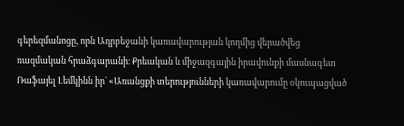գերեզմանոցը, որն Ադրբեջանի կառավարության կողմից վերածվեց ռազմական հրաձգարանի։ Քրեական և միջազգային իրավունքի մասնագետ Ռաֆայել Լեմկինն իր` «Առանցքի տերությունների կառավարումը օկուպացված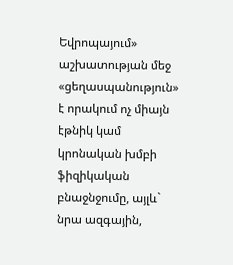Եվրոպայում» աշխատության մեջ «ցեղասպանություն» է որակում ոչ միայն էթնիկ կամ կրոնական խմբի ֆիզիկական բնաջնջումը, այլև` նրա ազգային,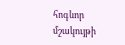հոգևոր մշակույթի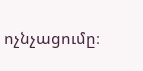ոչնչացումը։